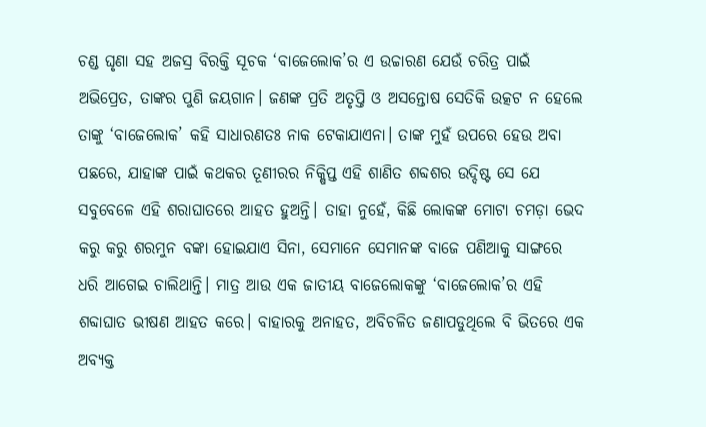ଚଣ୍ଡ ଘୃଣା ସହ ଅଜସ୍ର ବିରକ୍ତି ସୂଚକ ‘ବାଜେଲୋକ’ର ଏ ଉଚ୍ଚାରଣ ଯେଉଁ ଚରିତ୍ର ପାଇଁ ଅଭିପ୍ରେତ, ତାଙ୍କର ପୁଣି ଜୟଗାନ। ଜଣଙ୍କ ପ୍ରତି ଅତୃପ୍ତି ଓ ଅସନ୍ତୋଷ ସେତିକି ଉତ୍କଟ ନ ହେଲେ ତାଙ୍କୁ ‘ବାଜେଲୋକ’ କହି ସାଧାରଣତଃ ନାକ ଟେକାଯାଏନା। ତାଙ୍କ ମୁହଁ ଉପରେ ହେଉ ଅବା ପଛରେ, ଯାହାଙ୍କ ପାଇଁ କଥକର ତୂଣୀରର ନିକ୍ଷିପ୍ତ ଏହି ଶାଣିତ ଶବ୍ଦଶର ଉଦ୍ଦିଷ୍ଟ ସେ ଯେ ସବୁବେଳେ ଏହି ଶରାଘାତରେ ଆହତ ହୁଅନ୍ତି। ତାହା ନୁହେଁ, କିଛି ଲୋକଙ୍କ ମୋଟା ଚମଡ଼ା ଭେଦ କରୁ କରୁ ଶରମୁନ ବଙ୍କା ହୋଇଯାଏ ସିନା, ସେମାନେ ସେମାନଙ୍କ ବାଜେ ପଣିଆକୁ ସାଙ୍ଗରେ ଧରି ଆଗେଇ ଚାଲିଥାନ୍ତି। ମାତ୍ର ଆଉ ଏକ ଜାତୀୟ ବାଜେଲୋକଙ୍କୁ ‘ବାଜେଲୋକ’ର ଏହି ଶବ୍ଦାଘାତ ଭୀଷଣ ଆହତ କରେ। ବାହାରକୁ ଅନାହତ, ଅବିଚଳିତ ଜଣାପଡୁଥିଲେ ବି ଭିତରେ ଏକ ଅବ୍ୟକ୍ତ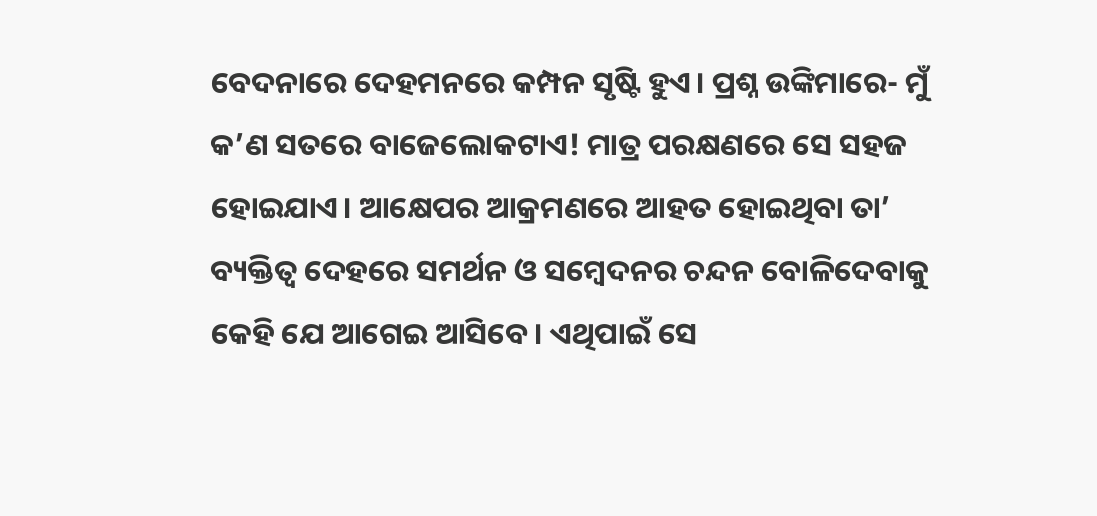ବେଦନାରେ ଦେହମନରେ କମ୍ପନ ସୃଷ୍ଟି ହୁଏ। ପ୍ରଶ୍ନ ଉଙ୍କିମାରେ- ମୁଁ କ’ଣ ସତରେ ବାଜେଲୋକଟାଏ! ମାତ୍ର ପରକ୍ଷଣରେ ସେ ସହଜ ହୋଇଯାଏ। ଆକ୍ଷେପର ଆକ୍ରମଣରେ ଆହତ ହୋଇଥିବା ତା’ ବ୍ୟକ୍ତିତ୍ୱ ଦେହରେ ସମର୍ଥନ ଓ ସମ୍ବେଦନର ଚନ୍ଦନ ବୋଳିଦେବାକୁ କେହି ଯେ ଆଗେଇ ଆସିବେ। ଏଥିପାଇଁ ସେ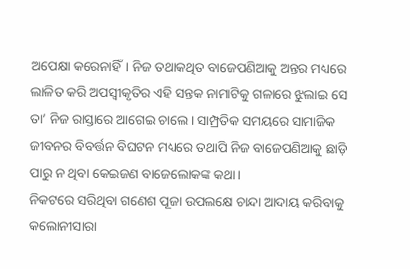ଅପେକ୍ଷା କରେନାହିଁ। ନିଜ ତଥାକଥିତ ବାଜେପଣିଆକୁ ଅନ୍ତର ମଧ୍ୟରେ ଲାଳିତ କରି ଅପସ୍ବୀକୃତିର ଏହି ସନ୍ତକ ନାମାଟିକୁ ଗଳାରେ ଝୁଲାଇ ସେ ତା’ ନିଜ ରାସ୍ତାରେ ଆଗେଇ ଚାଲେ। ସାମ୍ପ୍ରତିକ ସମୟରେ ସାମାଜିକ ଜୀବନର ବିବର୍ତ୍ତନ ବିଘଟନ ମଧ୍ୟରେ ତଥାପି ନିଜ ବାଜେପଣିଆକୁ ଛାଡ଼ି ପାରୁ ନ ଥିବା କେଇଜଣ ବାଜେଲୋକଙ୍କ କଥା।
ନିକଟରେ ସରିଥିବା ଗଣେଶ ପୂଜା ଉପଲକ୍ଷେ ଚାନ୍ଦା ଆଦାୟ କରିବାକୁ କଲୋନୀସାରା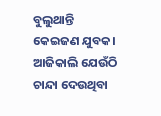ବୁଲୁଥାନ୍ତି କେଇଜଣ ଯୁବକ। ଆଜିକାଲି ଯେଉଁଠି ଚାନ୍ଦା ଦେଉଥିବା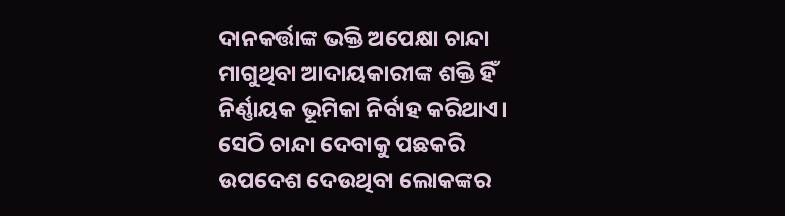ଦାନକର୍ତ୍ତାଙ୍କ ଭକ୍ତି ଅପେକ୍ଷା ଚାନ୍ଦା ମାଗୁଥିବା ଆଦାୟକାରୀଙ୍କ ଶକ୍ତି ହିଁ ନିର୍ଣ୍ଣାୟକ ଭୂମିକା ନିର୍ବାହ କରିଥାଏ। ସେଠି ଚାନ୍ଦା ଦେବାକୁ ପଛକରି ଉପଦେଶ ଦେଉଥିବା ଲୋକଙ୍କର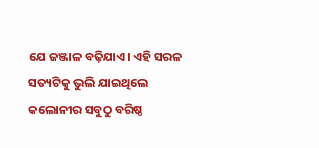ଯେ ଜଞ୍ଜାଳ ବଢ଼ିଯାଏ। ଏହି ସରଳ ସତ୍ୟଟିକୁ ଭୁଲି ଯାଇଥିଲେ କଲୋନୀର ସବୁଠୁ ବରିଷ୍ଠ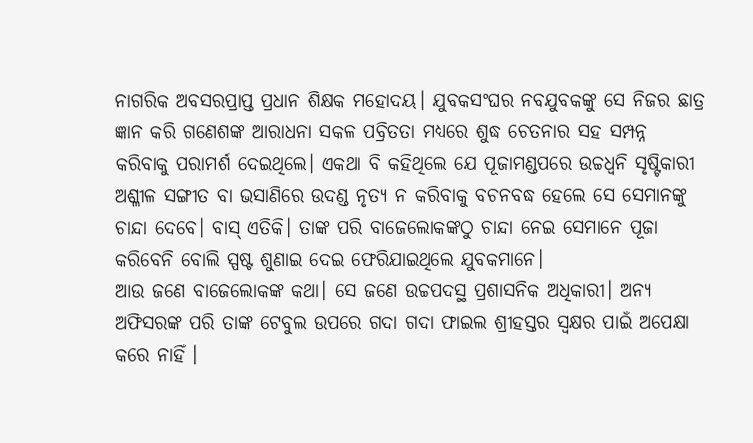ନାଗରିକ ଅବସରପ୍ରାପ୍ତ ପ୍ରଧାନ ଶିକ୍ଷକ ମହୋଦୟ। ଯୁବକସଂଘର ନବଯୁବକଙ୍କୁ ସେ ନିଜର ଛାତ୍ର ଜ୍ଞାନ କରି ଗଣେଶଙ୍କ ଆରାଧନା ସକଳ ପବ୍ରିତତା ମଧ୍ୟରେ ଶୁଦ୍ଧ ଚେତନାର ସହ ସମ୍ପନ୍ନ କରିବାକୁ ପରାମର୍ଶ ଦେଇଥିଲେ। ଏକଥା ବି କହିଥିଲେ ଯେ ପୂଜାମଣ୍ଡପରେ ଉଚ୍ଚଧ୍ୱନି ସୃଷ୍ଟିକାରୀ ଅଶ୍ଳୀଳ ସଙ୍ଗୀତ ବା ଭସାଣିରେ ଉଦଣ୍ଡ ନୃତ୍ୟ ନ କରିବାକୁ ବଚନବଦ୍ଧ ହେଲେ ସେ ସେମାନଙ୍କୁ ଚାନ୍ଦା ଦେବେ। ବାସ୍ ଏତିକି। ତାଙ୍କ ପରି ବାଜେଲୋକଙ୍କଠୁ ଚାନ୍ଦା ନେଇ ସେମାନେ ପୂଜା କରିବେନି ବୋଲି ସ୍ପଷ୍ଟ ଶୁଣାଇ ଦେଇ ଫେରିଯାଇଥିଲେ ଯୁବକମାନେ।
ଆଉ ଜଣେ ବାଜେଲୋକଙ୍କ କଥା। ସେ ଜଣେ ଉଚ୍ଚପଦସ୍ଥ ପ୍ରଶାସନିକ ଅଧିକାରୀ। ଅନ୍ୟ ଅଫିସରଙ୍କ ପରି ତାଙ୍କ ଟେବୁଲ ଉପରେ ଗଦା ଗଦା ଫାଇଲ ଶ୍ରୀହସ୍ତର ସ୍ବକ୍ଷର ପାଇଁ ଅପେକ୍ଷା କରେ ନାହିଁ ।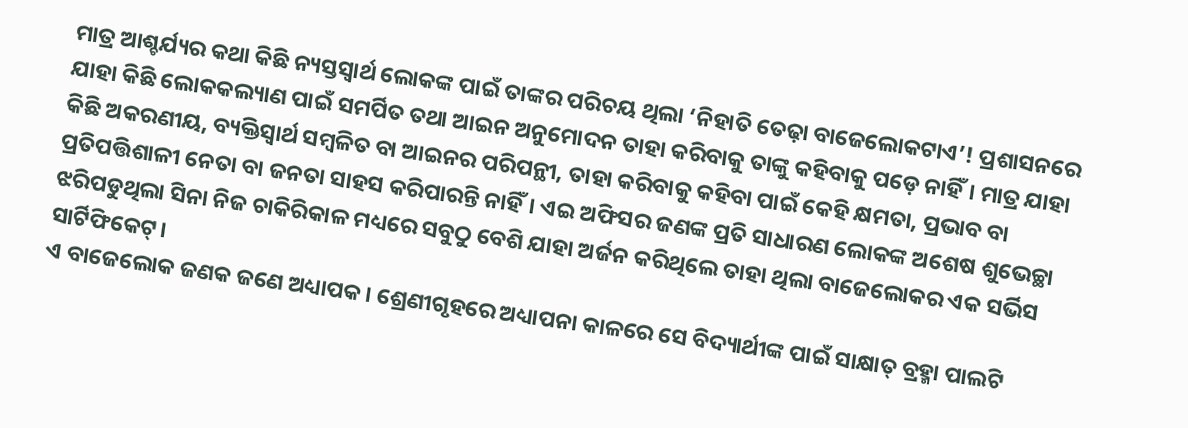ମାତ୍ର ଆଶ୍ଚର୍ଯ୍ୟର କଥା କିଛି ନ୍ୟସ୍ତସ୍ବାର୍ଥ ଲୋକଙ୍କ ପାଇଁ ତାଙ୍କର ପରିଚୟ ଥିଲା ‘ନିହାତି ତେଢ଼ା ବାଜେଲୋକଟାଏ’! ପ୍ରଶାସନରେ ଯାହା କିଛି ଲୋକକଲ୍ୟାଣ ପାଇଁ ସମର୍ପିତ ତଥା ଆଇନ ଅନୁମୋଦନ ତାହା କରିବାକୁ ତାଙ୍କୁ କହିବାକୁ ପଡ଼େ ନାହିଁ। ମାତ୍ର ଯାହା କିଛି ଅକରଣୀୟ, ବ୍ୟକ୍ତିସ୍ବାର୍ଥ ସମ୍ବଳିତ ବା ଆଇନର ପରିପନ୍ଥୀ, ତାହା କରିବାକୁ କହିବା ପାଇଁ କେହି କ୍ଷମତା, ପ୍ରଭାବ ବା ପ୍ରତିପତ୍ତିଶାଳୀ ନେତା ବା ଜନତା ସାହସ କରିପାରନ୍ତି ନାହିଁ। ଏଇ ଅଫିସର ଜଣଙ୍କ ପ୍ରତି ସାଧାରଣ ଲୋକଙ୍କ ଅଶେଷ ଶୁଭେଚ୍ଛା ଝରିପଡୁଥିଲା ସିନା ନିଜ ଚାକିରିକାଳ ମଧ୍ୟରେ ସବୁଠୁ ବେଶି ଯାହା ଅର୍ଜନ କରିଥିଲେ ତାହା ଥିଲା ବାଜେଲୋକର ଏକ ସର୍ଭିସ ସାର୍ଟିଫିକେଟ୍।
ଏ ବାଜେଲୋକ ଜଣକ ଜଣେ ଅଧ୍ୟାପକ। ଶ୍ରେଣୀଗୃହରେ ଅଧ୍ୟାପନା କାଳରେ ସେ ବିଦ୍ୟାର୍ଥୀଙ୍କ ପାଇଁ ସାକ୍ଷାତ୍ ବ୍ରହ୍ମା ପାଲଟି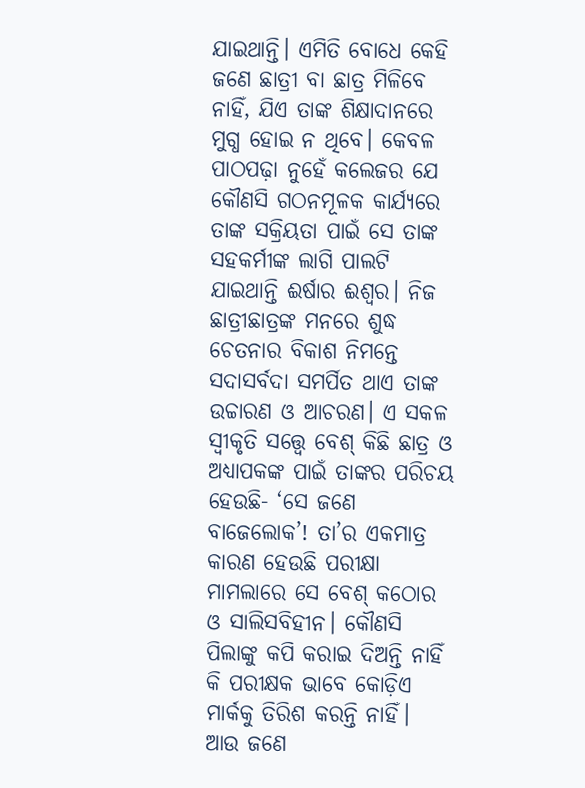ଯାଇଥାନ୍ତି। ଏମିତି ବୋଧେ କେହି ଜଣେ ଛାତ୍ରୀ ବା ଛାତ୍ର ମିଳିବେ ନାହିଁ, ଯିଏ ତାଙ୍କ ଶିକ୍ଷାଦାନରେ ମୁଗ୍ଧ ହୋଇ ନ ଥିବେ। କେବଳ ପାଠପଢ଼ା ନୁହେଁ କଲେଜର ଯେ କୌଣସି ଗଠନମୂଳକ କାର୍ଯ୍ୟରେ ତାଙ୍କ ସକ୍ରିୟତା ପାଇଁ ସେ ତାଙ୍କ ସହକର୍ମୀଙ୍କ ଲାଗି ପାଲଟି ଯାଇଥାନ୍ତି ଈର୍ଷାର ଈଶ୍ୱର। ନିଜ ଛାତ୍ରୀଛାତ୍ରଙ୍କ ମନରେ ଶୁଦ୍ଧ ଚେତନାର ବିକାଶ ନିମନ୍ତେ ସଦାସର୍ବଦା ସମର୍ପିତ ଥାଏ ତାଙ୍କ ଉଚ୍ଚାରଣ ଓ ଆଚରଣ। ଏ ସକଳ ସ୍ବୀକୃତି ସତ୍ତ୍ୱେ ବେଶ୍ କିଛି ଛାତ୍ର ଓ ଅଧ୍ୟାପକଙ୍କ ପାଇଁ ତାଙ୍କର ପରିଚୟ ହେଉଛି- ‘ସେ ଜଣେ ବାଜେଲୋକ’! ତା’ର ଏକମାତ୍ର କାରଣ ହେଉଛି ପରୀକ୍ଷା ମାମଲାରେ ସେ ବେଶ୍ କଠୋର ଓ ସାଲିସବିହୀନ। କୌଣସି ପିଲାଙ୍କୁ କପି କରାଇ ଦିଅନ୍ତି ନାହିଁ କି ପରୀକ୍ଷକ ଭାବେ କୋଡ଼ିଏ ମାର୍କକୁ ତିରିଶ କରନ୍ତି ନାହିଁ।
ଆଉ ଜଣେ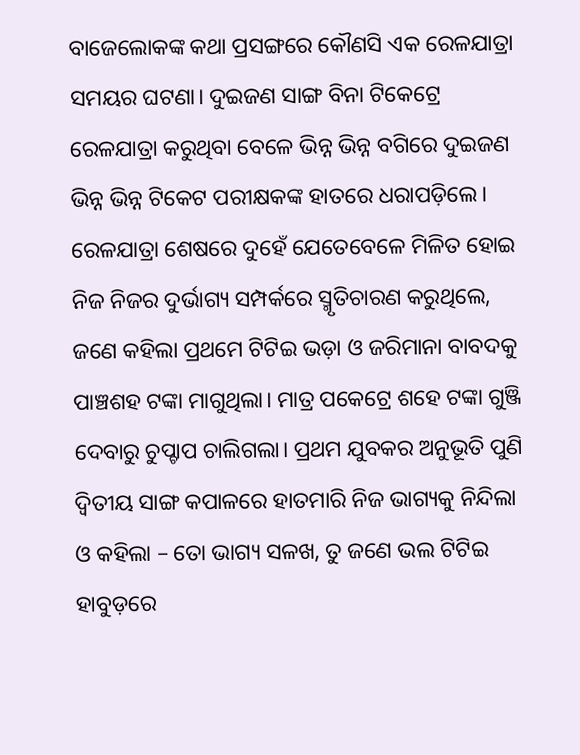ବାଜେଲୋକଙ୍କ କଥା ପ୍ରସଙ୍ଗରେ କୌଣସି ଏକ ରେଳଯାତ୍ରା ସମୟର ଘଟଣା। ଦୁଇଜଣ ସାଙ୍ଗ ବିନା ଟିକେଟ୍ରେ ରେଳଯାତ୍ରା କରୁଥିବା ବେଳେ ଭିନ୍ନ ଭିନ୍ନ ବଗିରେ ଦୁଇଜଣ ଭିନ୍ନ ଭିନ୍ନ ଟିକେଟ ପରୀକ୍ଷକଙ୍କ ହାତରେ ଧରାପଡ଼ିଲେ। ରେଳଯାତ୍ରା ଶେଷରେ ଦୁହେଁ ଯେତେବେଳେ ମିଳିତ ହୋଇ ନିଜ ନିଜର ଦୁର୍ଭାଗ୍ୟ ସମ୍ପର୍କରେ ସ୍ମୃତିଚାରଣ କରୁଥିଲେ, ଜଣେ କହିଲା ପ୍ରଥମେ ଟିଟିଇ ଭଡ଼ା ଓ ଜରିମାନା ବାବଦକୁ ପାଞ୍ଚଶହ ଟଙ୍କା ମାଗୁଥିଲା। ମାତ୍ର ପକେଟ୍ରେ ଶହେ ଟଙ୍କା ଗୁଞ୍ଜି ଦେବାରୁ ଚୁପ୍ଚାପ ଚାଲିଗଲା। ପ୍ରଥମ ଯୁବକର ଅନୁଭୂତି ପୁଣି ଦ୍ୱିତୀୟ ସାଙ୍ଗ କପାଳରେ ହାତମାରି ନିଜ ଭାଗ୍ୟକୁ ନିନ୍ଦିଲା ଓ କହିଲା – ତୋ ଭାଗ୍ୟ ସଳଖ, ତୁ ଜଣେ ଭଲ ଟିଟିଇ ହାବୁଡ଼ରେ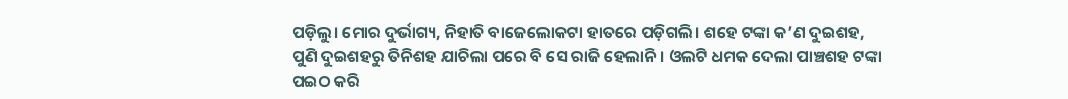ପଡ଼ିଲୁ। ମୋର ଦୁର୍ଭାଗ୍ୟ, ନିହାତି ବାଜେଲୋକଟା ହାତରେ ପଡ଼ିଗଲି। ଶହେ ଟଙ୍କା କ’ଣ ଦୁଇଶହ, ପୁଣି ଦୁଇଶହରୁ ତିନିଶହ ଯାଚିଲା ପରେ ବି ସେ ରାଜି ହେଲାନି। ଓଲଟି ଧମକ ଦେଲା ପାଞ୍ଚଶହ ଟଙ୍କା ପଇଠ କରି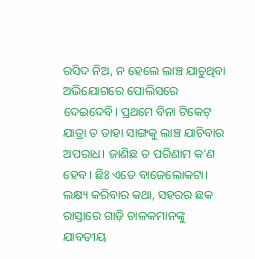ରସିଦ ନିଅ, ନ ହେଲେ ଲାଞ୍ଚ ଯାଚୁଥିବା ଅଭିଯୋଗରେ ପୋଲିସରେ ଦେଇଦେବି। ପ୍ରଥମେ ବିନା ଟିକେଟ୍ ଯାତ୍ରା ତ ତାହା ସାଙ୍ଗକୁ ଲାଞ୍ଚ ଯାଚିବାର ଅପରାଧ। ଜାଣିଛ ତ ପରିଣାମ କ’ଣ ହେବ। ଛିଃ ଏତେ ବାଜେଲୋକଟା।
ଲକ୍ଷ୍ୟ କରିବାର କଥା, ସହରର ଛକ ରାସ୍ତାରେ ଗାଡ଼ି ଚାଳକମାନଙ୍କୁ ଯାବତୀୟ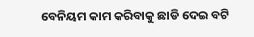ବେନିୟମ କାମ କରିବାକୁ ଛାଡି ଦେଇ ବଟି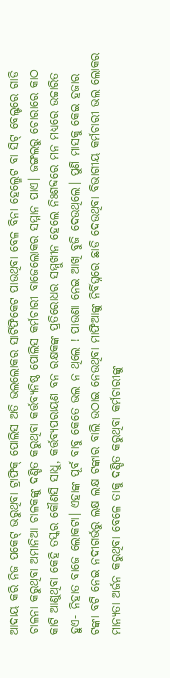ଆଦାୟ କରି ନିଜ ପକେଟ୍ ଭରୁଥିବା ଟ୍ରାଫିକ୍ ପୋଲିସ ଅତି ଭଲଲୋକର ସାର୍ଟିଫିକେଟ ପାଉଥିବା ବେଳ ବିନା ହେଲ୍ମେଟ ବା ସିଟ୍ ବେଲ୍ଟରେ ଗାଡି ଚାଳନା କରୁଥିବା ଅମାନିଆ ଚାଳକଙ୍କୁ ଦଣ୍ଡିତ କରୁଥିବା କର୍ତ୍ତବ୍ୟନିଷ୍ଠ ପୋଲିସ କର୍ମଚାରୀ ବାଜେଲୋକର ସମ୍ମାନ ପାଏ। ଜଙ୍ଗଲରୁ ଚୋରାରେ କାଠ କାଟି ଆଣୁଥିବା କେହି ତସ୍କର କୌଣସି ସାଧୁ, କର୍ତ୍ତବ୍ୟପରାୟଣ ବନ ରକ୍ଷକଙ୍କ ପ୍ରତିରୋଧର ସମ୍ମୁଖୀନ ହେଲେ ନିଃଶବ୍ଦରେ ମନ ମଧ୍ୟରେ ଉଚ୍ଚାରିତ ହୁଏ- ନିହାତ ବାଜେ ଲୋକଟା। ଏହାଙ୍କ ପୂର୍ବ ବାବୁ କେତେ ଭଲ ନ ଥିଲେ ! ପାଉଣା ନେଇ ଆଖି ବୁଜି ଦେଉଥିଲେ। ପୁଣି ମାସକୁ କେଇ ହଜାର ଟଙ୍କା ବଟି ନେଇ ନଦୀଗର୍ଭରୁ ଲକ୍ଷ ଲକ୍ଷ ଟଙ୍କାର ବାଲି ଉଠାଇ ନେଉଥିବା ମାଫିଆଙ୍କୁ ନିର୍ବିଘ୍ନରେ ଛାଡି ଦେଉଥିବା ବିଭାଗୀୟ କର୍ମଚାରୀ ଭଲ ଲୋକର ମାନ୍ୟତା ଅର୍ଜନ କରୁଥିବା ବେଳେ ତାକୁ ଦଣ୍ଡିତ କରୁଥିବା କର୍ମଚାରୀଙ୍କୁ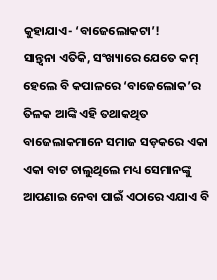କୁହାଯାଏ- ‘ବାଜେଲୋକଟା’!
ସାନ୍ତ୍ୱନା ଏତିକି, ସଂଖ୍ୟାରେ ଯେତେ କମ୍ ହେଲେ ବି କପାଳରେ ‘ବାଜେଲୋକ’ର ତିଳକ ଆଙ୍କି ଏହି ତଥାକଥିତ ବାଜେଲାକମାନେ ସମାଜ ସଡ଼କରେ ଏକା ଏକା ବାଟ ଚାଲୁଥିଲେ ମଧ୍ୟ ସେମାନଙ୍କୁ ଆପଣାଇ ନେବା ପାଇଁ ଏଠାରେ ଏଯାଏ ବି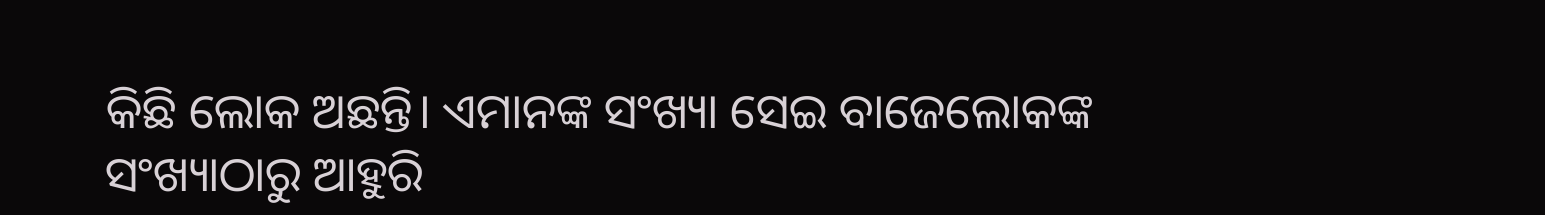କିଛି ଲୋକ ଅଛନ୍ତି। ଏମାନଙ୍କ ସଂଖ୍ୟା ସେଇ ବାଜେଲୋକଙ୍କ ସଂଖ୍ୟାଠାରୁ ଆହୁରି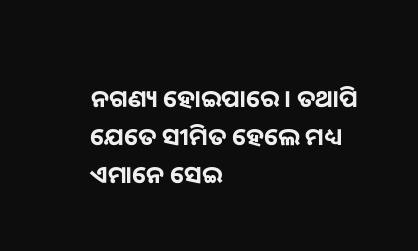ନଗଣ୍ୟ ହୋଇପାରେ। ତଥାପି ଯେତେ ସୀମିତ ହେଲେ ମଧ୍ୟ ଏମାନେ ସେଇ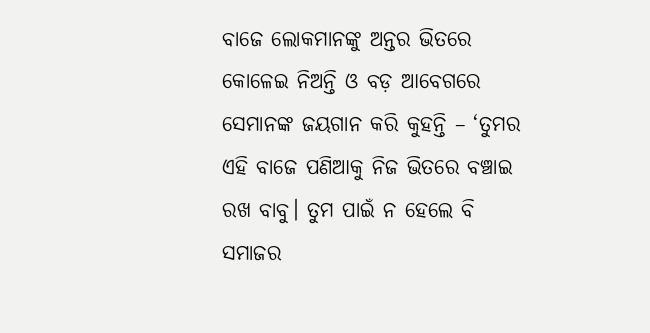ବାଜେ ଲୋକମାନଙ୍କୁ ଅନ୍ତର ଭିତରେ କୋଳେଇ ନିଅନ୍ତି ଓ ବଡ଼ ଆବେଗରେ ସେମାନଙ୍କ ଜୟଗାନ କରି କୁହନ୍ତି – ‘ତୁମର ଏହି ବାଜେ ପଣିଆକୁ ନିଜ ଭିତରେ ବଞ୍ଚାଇ ରଖ ବାବୁ। ତୁମ ପାଇଁ ନ ହେଲେ ବି ସମାଜର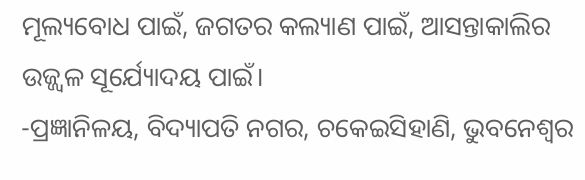ମୂଲ୍ୟବୋଧ ପାଇଁ, ଜଗତର କଲ୍ୟାଣ ପାଇଁ, ଆସନ୍ତାକାଲିର ଉଜ୍ଜ୍ୱଳ ସୂର୍ଯ୍ୟୋଦୟ ପାଇଁ।
-ପ୍ରଜ୍ଞାନିଳୟ, ବିଦ୍ୟାପତି ନଗର, ଚକେଇସିହାଣି, ଭୁବନେଶ୍ୱର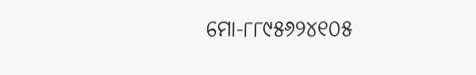ମୋ-୮୮୯୫୬୨୪୧୦୫